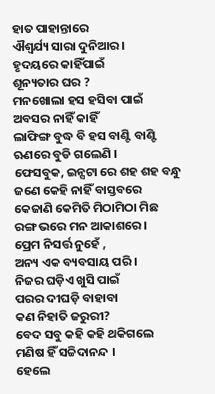ହାତ ପାହାନ୍ତାରେ
ଐଶ୍ଵର୍ଯ୍ୟ ସାରା ଦୁନିଆର ।
ହୃଦୟରେ କାହିଁପାଇଁ
ଶୂନ୍ୟତାର ଘର ?
ମନଖୋଲା ହସ ହସିବା ପାଇଁ
ଅବସର ନାହିଁ କାହିଁ
ଲାଫିଙ୍ଗ ବୁଦ୍ଧ ବି ହସ ବାଣ୍ଟି ବାଣ୍ଟି
ଋଣରେ ବୁଡି ଗଲେଣି ।
ଫେସବୁକ, ଇନ୍ସଟା ରେ ଶହ ଶହ ବନ୍ଧୁ
ଜଣେ କେହି ନାହିଁ ବାସ୍ତବରେ
କେଜାଣି କେମିତି ମିଠାମିଠା ମିଛ
ରଙ୍ଗ ଭରେ ମନ ଆକାଶରେ।
ପ୍ରେମ ନିସର୍ତ୍ତ ନୁହେଁ ,
ଅନ୍ୟ ଏକ ବ୍ୟବସାୟ ପରି ।
ନିଜର ଘଡ଼ିଏ ଖୁସି ପାଇଁ
ପରର ଦୀଘଡ଼ି ବାହାବା
କଣ ନିହାତି ଜରୁରୀ?
ବେଦ ସବୁ କହି କହି ଥକିଗଲେ
ମଣିଷ ହିଁ ସଚ୍ଚିଦାନନ୍ଦ ।
ହେଲେ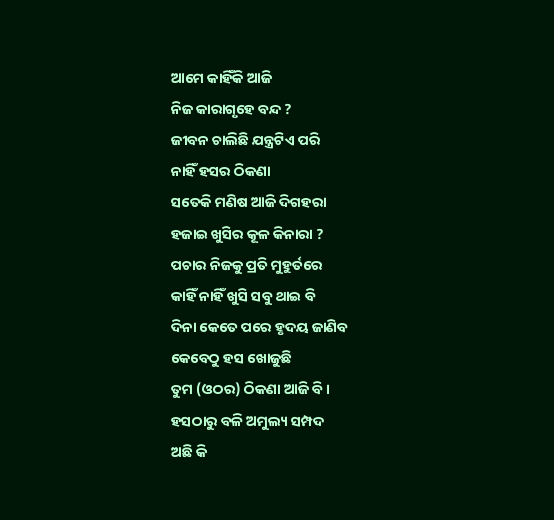ଆମେ କାହିଁକି ଆଜି
ନିଜ କାରାଗୃହେ ବନ୍ଦ ?
ଜୀବନ ଚାଲିଛି ଯନ୍ତ୍ରଟିଏ ପରି
ନାହିଁ ହସର ଠିକଣା
ସତେକି ମଣିଷ ଆଜି ଦିଗହରା
ହଜାଇ ଖୁସିର କୂଳ କିନାରା ?
ପଚାର ନିଜକୁ ପ୍ରତି ମୁହୁର୍ତରେ
କାହିଁ ନାହିଁ ଖୁସି ସବୁ ଥାଇ ବି
ଦିନା କେତେ ପରେ ହୃଦୟ ଜାଣିବ
କେବେଠୁ ହସ ଖୋଜୁଛି
ତୁମ (ଓଠର) ଠିକଣା ଆଜି ବି ।
ହସଠାରୁ ବଳି ଅମୁଲ୍ୟ ସମ୍ପଦ
ଅଛି କି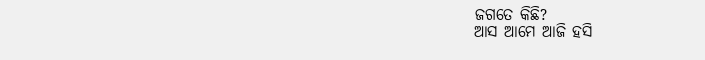ଜଗତେ କିଛି?
ଆସ ଆମେ ଆଜି ହସି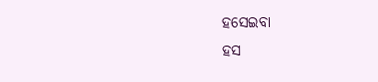ହସେଇବା
ହସ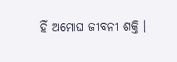ହିଁ ଅମୋଘ ଜୀବନୀ ଶକ୍ତି ।